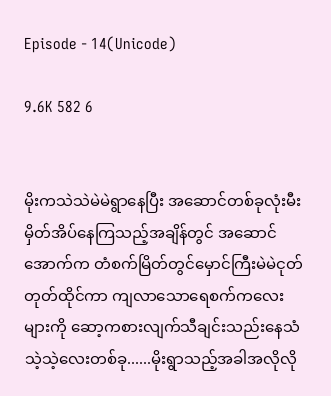Episode - 14(Unicode)

9.6K 582 6


မိုးကသဲသဲမဲမဲရွာနေပြီး အဆောင်တစ်ခုလုံးမီးမှိတ်အိပ်နေကြသည့်အချိန်တွင် အဆောင်အောက်က တံစက်မြိတ်တွင်မှောင်ကြီးမဲမဲငုတ်တုတ်ထိုင်ကာ ကျလာသောရေစက်ကလေးများကို ဆော့ကစားလျက်သီချင်းသည်းနေသံသဲ့သဲ့လေးတစ်ခု......မိုးရွာသည့်အခါအလိုလို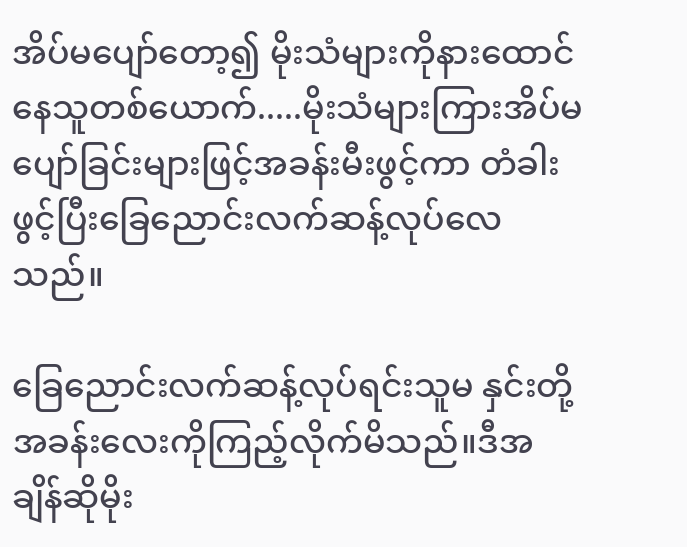အိပ်မပျော်တော့၍ မိုးသံများကိုနားထောင်နေသူတစ်ယောက်.....မိုးသံများကြားအိပ်မပျော်ခြင်းများဖြင့်အခန်းမီးဖွင့်ကာ တံခါးဖွင့်ပြီးခြေညောင်းလက်ဆန့်လုပ်လေသည်။

ခြေညောင်းလက်ဆန့်လုပ်ရင်းသူမ နှင်းတို့အခန်းလေးကိုကြည့်လိုက်မိသည်။ဒီအချိန်ဆိုမိုး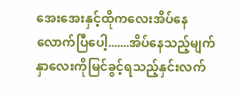အေးအေးနှင့်ထိုကလေးအိပ်နေလောက်ပြီပေါ့.......အိပ်နေသည့်မျက်နှာလေးကိုမြင်ခွင့်ရသည့်နှင်းလက်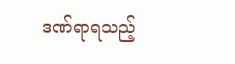ဒဏ်ရာရသည့်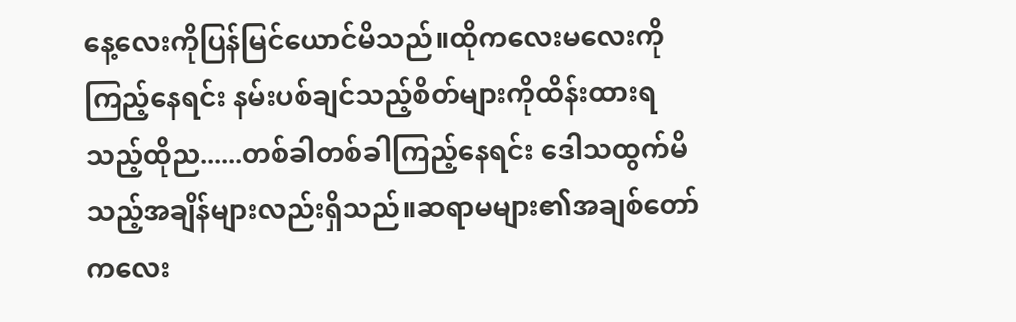နေ့လေးကိုပြန်မြင်ယောင်မိသည်။ထိုကလေးမလေးကို ကြည့်နေရင်း နမ်းပစ်ချင်သည့်စိတ်များကိုထိန်းထားရသည့်ထိုည......တစ်ခါတစ်ခါကြည့်နေရင်း ဒေါသထွက်မိသည့်အချိန်များလည်းရှိသည်။ဆရာမများ၏အချစ်တော်ကလေး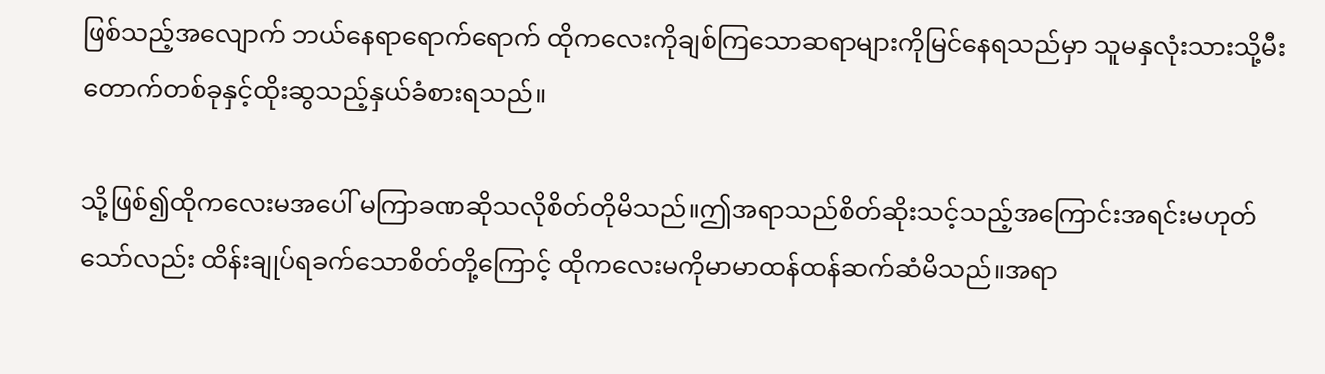ဖြစ်သည့်အလျောက် ဘယ်နေရာရောက်ရောက် ထိုကလေးကိုချစ်ကြသောဆရာများကိုမြင်နေရသည်မှာ သူမနှလုံးသားသို့မီးတောက်တစ်ခုနှင့်ထိုးဆွသည့်နှယ်ခံစားရသည်။

သို့ဖြစ်၍ထိုကလေးမအပေါ် မကြာခဏဆိုသလိုစိတ်တိုမိသည်။ဤအရာသည်စိတ်ဆိုးသင့်သည့်အကြောင်းအရင်းမဟုတ်သော်လည်း ထိန်းချုပ်ရခက်သောစိတ်တို့ကြောင့် ထိုကလေးမကိုမာမာထန်ထန်ဆက်ဆံမိသည်။အရာ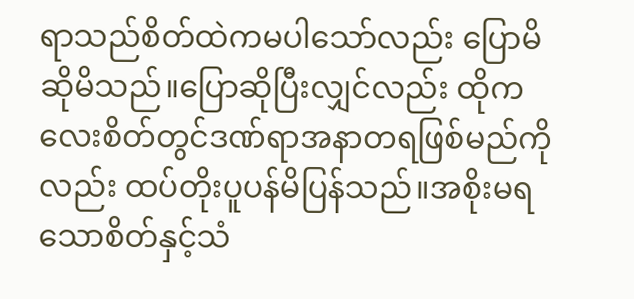ရာသည်စိတ်ထဲကမပါသော်လည်း ပြောမိဆိုမိသည်။ပြောဆိုပြီးလျှင်လည်း ထိုကလေးစိတ်တွင်ဒဏ်ရာအနာတရဖြစ်မည်ကိုလည်း ထပ်တိုးပူပန်မိပြန်သည်။အစိုးမရသောစိတ်နှင့်သံ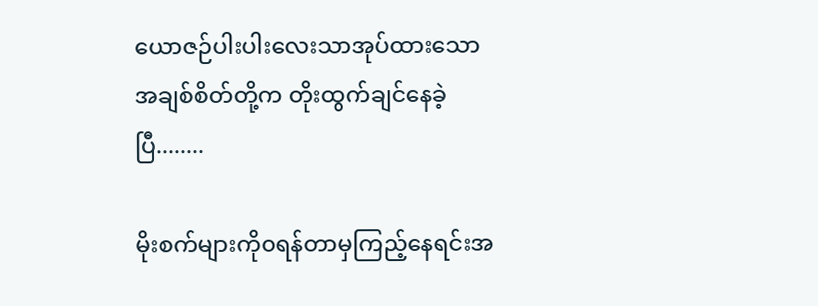ယောဇဉ်ပါးပါးလေးသာအုပ်ထားသော အချစ်စိတ်တို့က တိုးထွက်ချင်နေခဲ့ပြီ........

မိုးစက်များကို၀ရန်တာမှကြည့်နေရင်းအ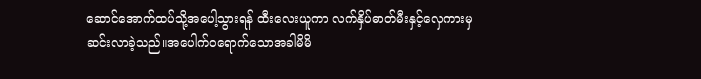ဆောင်အောက်ထပ်သို့အပေါ့သွားရန် ထီးလေးယူကာ လက်နှိပ်ဓာတ်မီးနှင့်လှေကားမှဆင်းလာခဲ့သည်။အပေါက်၀ရောက်သောအခါမိမိ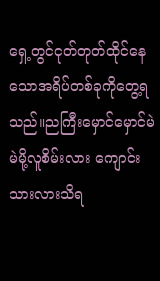ရှေ့တွင်ငုတ်တုတ်ထိုင်နေသောအရိပ်တစ်ခုကိုတွေ့ရသည်။ညကြီးမှောင်မှောင်မဲမဲမို့လူစိမ်းလား ကျောင်းသားလားသိရ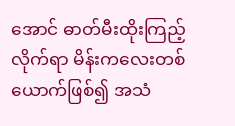အောင် ဓာတ်မီးထိုးကြည့်လိုက်ရာ မိန်းကလေးတစ်ယောက်ဖြစ်၍ အသံ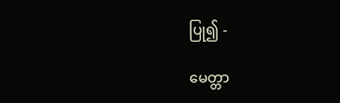ပြု၍ -

မေတ္တာ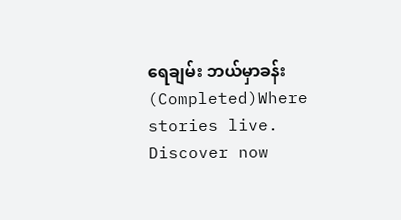ရေချမ်း ဘယ်မှာခန်း(Completed)Where stories live. Discover now